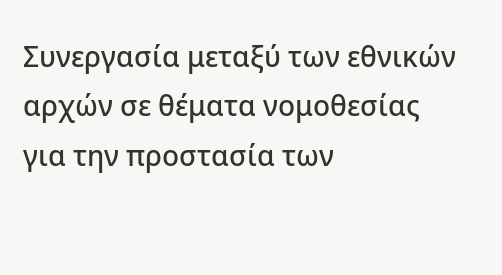Συνεργασία μεταξύ των εθνικών αρχών σε θέματα νομοθεσίας για την προστασία των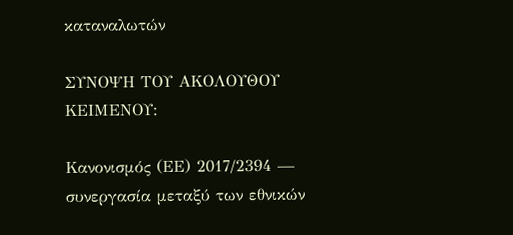καταναλωτών

ΣΥΝΟΨΗ ΤΟΥ ΑΚΟΛΟΥΘΟΥ ΚΕΙΜΕΝΟΥ:

Κανονισμός (ΕΕ) 2017/2394 — συνεργασία μεταξύ των εθνικών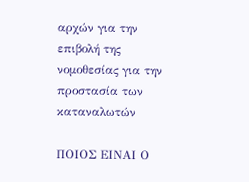αρχών για την επιβολή της νομοθεσίας για την προστασία των καταναλωτών

ΠΟΙΟΣ ΕΙΝΑΙ Ο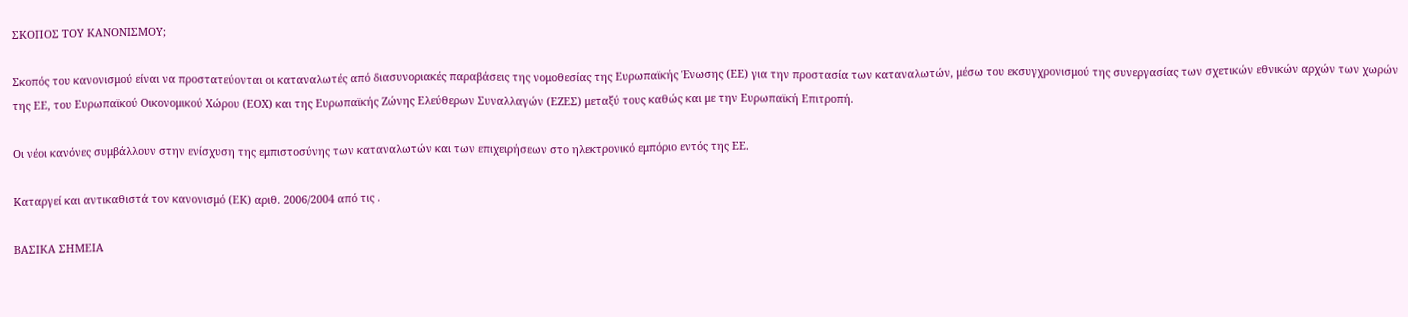ΣΚΟΠΟΣ ΤΟΥ ΚΑΝΟΝΙΣΜΟΥ;

Σκοπός του κανονισμού είναι να προστατεύονται οι καταναλωτές από διασυνοριακές παραβάσεις της νομοθεσίας της Ευρωπαϊκής Ένωσης (ΕΕ) για την προστασία των καταναλωτών, μέσω του εκσυγχρονισμού της συνεργασίας των σχετικών εθνικών αρχών των χωρών της ΕΕ, του Ευρωπαϊκού Οικονομικού Χώρου (ΕΟΧ) και της Ευρωπαϊκής Ζώνης Ελεύθερων Συναλλαγών (ΕΖΕΣ) μεταξύ τους καθώς και με την Ευρωπαϊκή Επιτροπή.

Οι νέοι κανόνες συμβάλλουν στην ενίσχυση της εμπιστοσύνης των καταναλωτών και των επιχειρήσεων στο ηλεκτρονικό εμπόριο εντός της ΕΕ.

Καταργεί και αντικαθιστά τον κανονισμό (ΕΚ) αριθ. 2006/2004 από τις .

ΒΑΣΙΚΑ ΣΗΜΕΙΑ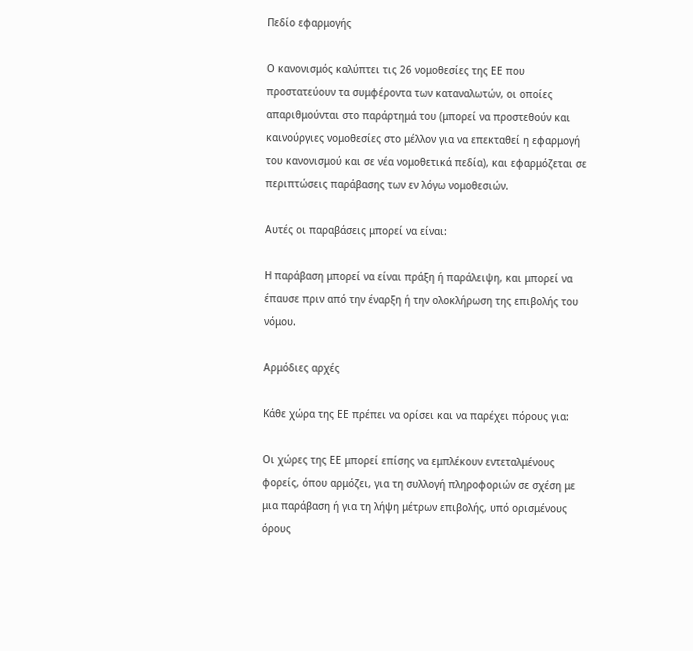Πεδίο εφαρμογής

Ο κανονισμός καλύπτει τις 26 νομοθεσίες της ΕΕ που προστατεύουν τα συμφέροντα των καταναλωτών, οι οποίες απαριθμούνται στο παράρτημά του (μπορεί να προστεθούν και καινούργιες νομοθεσίες στο μέλλον για να επεκταθεί η εφαρμογή του κανονισμού και σε νέα νομοθετικά πεδία), και εφαρμόζεται σε περιπτώσεις παράβασης των εν λόγω νομοθεσιών.

Αυτές οι παραβάσεις μπορεί να είναι:

Η παράβαση μπορεί να είναι πράξη ή παράλειψη, και μπορεί να έπαυσε πριν από την έναρξη ή την ολοκλήρωση της επιβολής του νόμου.

Αρμόδιες αρχές

Κάθε χώρα της ΕΕ πρέπει να ορίσει και να παρέχει πόρους για:

Οι χώρες της ΕΕ μπορεί επίσης να εμπλέκουν εντεταλμένους φορείς, όπου αρμόζει, για τη συλλογή πληροφοριών σε σχέση με μια παράβαση ή για τη λήψη μέτρων επιβολής, υπό ορισμένους όρους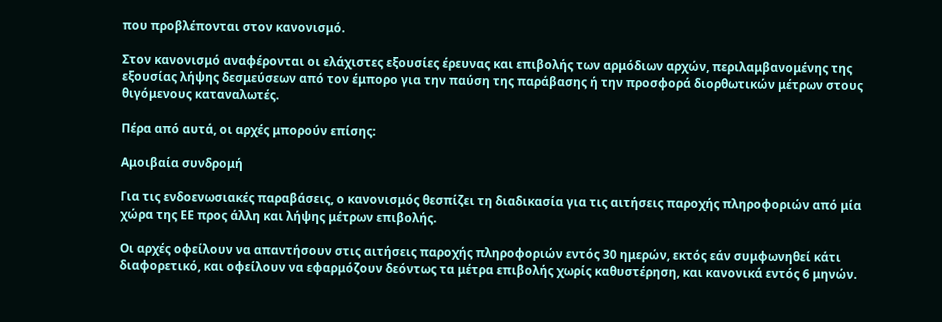που προβλέπονται στον κανονισμό.

Στον κανονισμό αναφέρονται οι ελάχιστες εξουσίες έρευνας και επιβολής των αρμόδιων αρχών, περιλαμβανομένης της εξουσίας λήψης δεσμεύσεων από τον έμπορο για την παύση της παράβασης ή την προσφορά διορθωτικών μέτρων στους θιγόμενους καταναλωτές.

Πέρα από αυτά, οι αρχές μπορούν επίσης:

Αμοιβαία συνδρομή

Για τις ενδοενωσιακές παραβάσεις, ο κανονισμός θεσπίζει τη διαδικασία για τις αιτήσεις παροχής πληροφοριών από μία χώρα της ΕΕ προς άλλη και λήψης μέτρων επιβολής.

Οι αρχές οφείλουν να απαντήσουν στις αιτήσεις παροχής πληροφοριών εντός 30 ημερών, εκτός εάν συμφωνηθεί κάτι διαφορετικό, και οφείλουν να εφαρμόζουν δεόντως τα μέτρα επιβολής χωρίς καθυστέρηση, και κανονικά εντός 6 μηνών.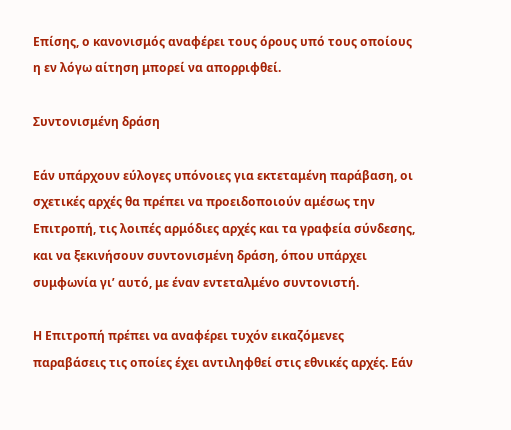Επίσης, ο κανονισμός αναφέρει τους όρους υπό τους οποίους η εν λόγω αίτηση μπορεί να απορριφθεί.

Συντονισμένη δράση

Εάν υπάρχουν εύλογες υπόνοιες για εκτεταμένη παράβαση, οι σχετικές αρχές θα πρέπει να προειδοποιούν αμέσως την Επιτροπή, τις λοιπές αρμόδιες αρχές και τα γραφεία σύνδεσης, και να ξεκινήσουν συντονισμένη δράση, όπου υπάρχει συμφωνία γι’ αυτό, με έναν εντεταλμένο συντονιστή.

Η Επιτροπή πρέπει να αναφέρει τυχόν εικαζόμενες παραβάσεις τις οποίες έχει αντιληφθεί στις εθνικές αρχές. Εάν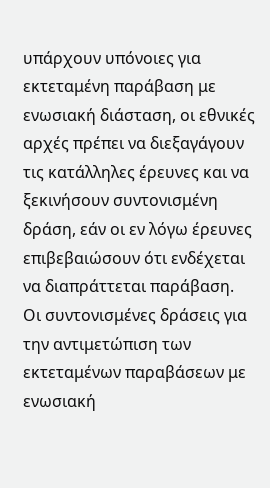υπάρχουν υπόνοιες για εκτεταμένη παράβαση με ενωσιακή διάσταση, οι εθνικές αρχές πρέπει να διεξαγάγουν τις κατάλληλες έρευνες και να ξεκινήσουν συντονισμένη δράση, εάν οι εν λόγω έρευνες επιβεβαιώσουν ότι ενδέχεται να διαπράττεται παράβαση. Οι συντονισμένες δράσεις για την αντιμετώπιση των εκτεταμένων παραβάσεων με ενωσιακή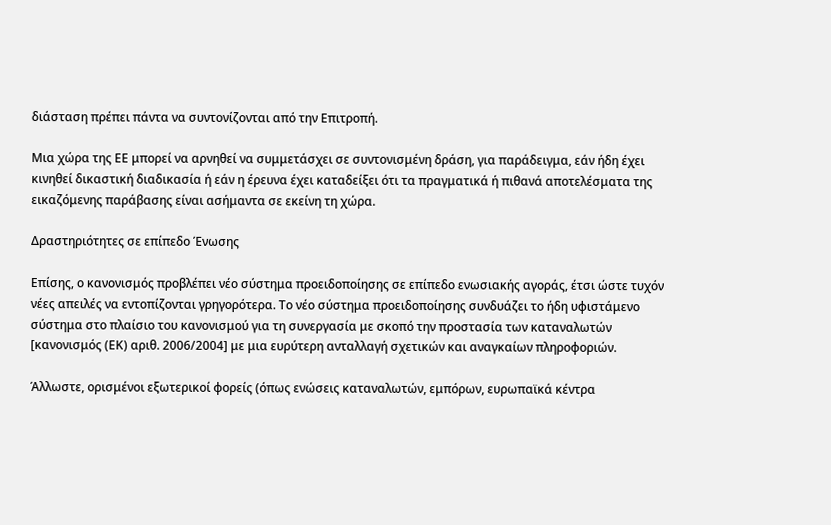διάσταση πρέπει πάντα να συντονίζονται από την Επιτροπή.

Μια χώρα της ΕΕ μπορεί να αρνηθεί να συμμετάσχει σε συντονισμένη δράση, για παράδειγμα, εάν ήδη έχει κινηθεί δικαστική διαδικασία ή εάν η έρευνα έχει καταδείξει ότι τα πραγματικά ή πιθανά αποτελέσματα της εικαζόμενης παράβασης είναι ασήμαντα σε εκείνη τη χώρα.

Δραστηριότητες σε επίπεδο Ένωσης

Επίσης, ο κανονισμός προβλέπει νέο σύστημα προειδοποίησης σε επίπεδο ενωσιακής αγοράς, έτσι ώστε τυχόν νέες απειλές να εντοπίζονται γρηγορότερα. Το νέο σύστημα προειδοποίησης συνδυάζει το ήδη υφιστάμενο σύστημα στο πλαίσιο του κανονισμού για τη συνεργασία με σκοπό την προστασία των καταναλωτών [κανονισμός (ΕΚ) αριθ. 2006/2004] με μια ευρύτερη ανταλλαγή σχετικών και αναγκαίων πληροφοριών.

Άλλωστε, ορισμένοι εξωτερικοί φορείς (όπως ενώσεις καταναλωτών, εμπόρων, ευρωπαϊκά κέντρα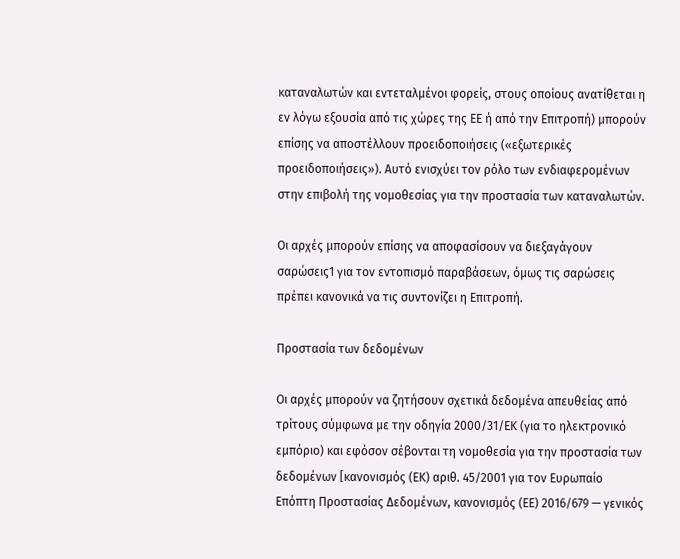καταναλωτών και εντεταλμένοι φορείς, στους οποίους ανατίθεται η εν λόγω εξουσία από τις χώρες της ΕΕ ή από την Επιτροπή) μπορούν επίσης να αποστέλλουν προειδοποιήσεις («εξωτερικές προειδοποιήσεις»). Αυτό ενισχύει τον ρόλο των ενδιαφερομένων στην επιβολή της νομοθεσίας για την προστασία των καταναλωτών.

Οι αρχές μπορούν επίσης να αποφασίσουν να διεξαγάγουν σαρώσεις1 για τον εντοπισμό παραβάσεων, όμως τις σαρώσεις πρέπει κανονικά να τις συντονίζει η Επιτροπή.

Προστασία των δεδομένων

Οι αρχές μπορούν να ζητήσουν σχετικά δεδομένα απευθείας από τρίτους σύμφωνα με την οδηγία 2000/31/ΕΚ (για το ηλεκτρονικό εμπόριο) και εφόσον σέβονται τη νομοθεσία για την προστασία των δεδομένων [κανονισμός (ΕΚ) αριθ. 45/2001 για τον Ευρωπαίο Επόπτη Προστασίας Δεδομένων, κανονισμός (ΕΕ) 2016/679 — γενικός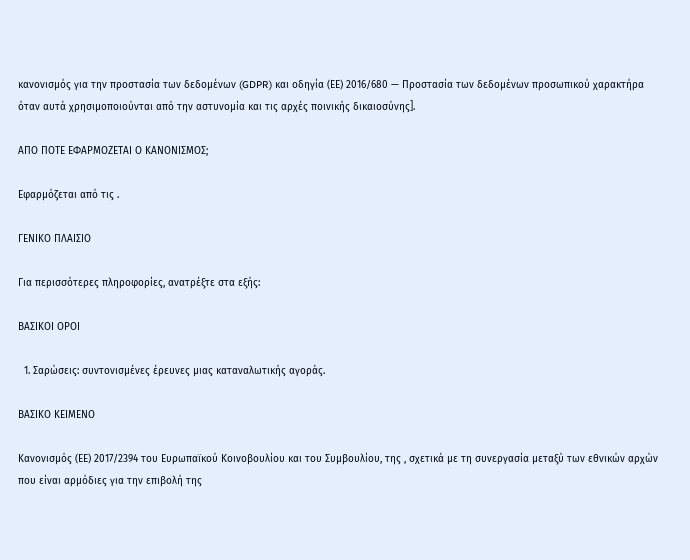κανονισμός για την προστασία των δεδομένων (GDPR) και οδηγία (ΕΕ) 2016/680 — Προστασία των δεδομένων προσωπικού χαρακτήρα όταν αυτά χρησιμοποιούνται από την αστυνομία και τις αρχές ποινικής δικαιοσύνης].

ΑΠΟ ΠΟΤΕ ΕΦΑΡΜΟΖΕΤΑΙ Ο ΚΑΝΟΝΙΣΜΟΣ;

Εφαρμόζεται από τις .

ΓΕΝΙΚΟ ΠΛΑΙΣΙΟ

Για περισσότερες πληροφορίες, ανατρέξτε στα εξής:

ΒΑΣΙΚΟΙ ΟΡΟΙ

  1. Σαρώσεις: συντονισμένες έρευνες μιας καταναλωτικής αγοράς.

ΒΑΣΙΚΟ ΚΕΙΜΕΝΟ

Κανονισμός (ΕΕ) 2017/2394 του Ευρωπαϊκού Κοινοβουλίου και του Συμβουλίου, της , σχετικά με τη συνεργασία μεταξύ των εθνικών αρχών που είναι αρμόδιες για την επιβολή της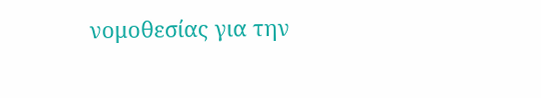νομοθεσίας για την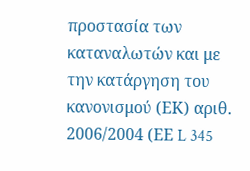προστασία των καταναλωτών και με την κατάργηση του κανονισμού (ΕΚ) αριθ. 2006/2004 (ΕΕ L 345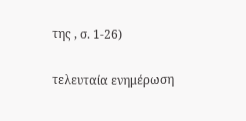της , σ. 1-26)

τελευταία ενημέρωση